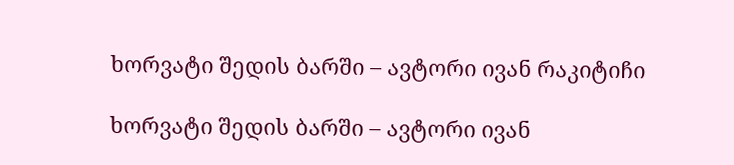ხორვატი შედის ბარში – ავტორი ივან რაკიტიჩი

ხორვატი შედის ბარში – ავტორი ივან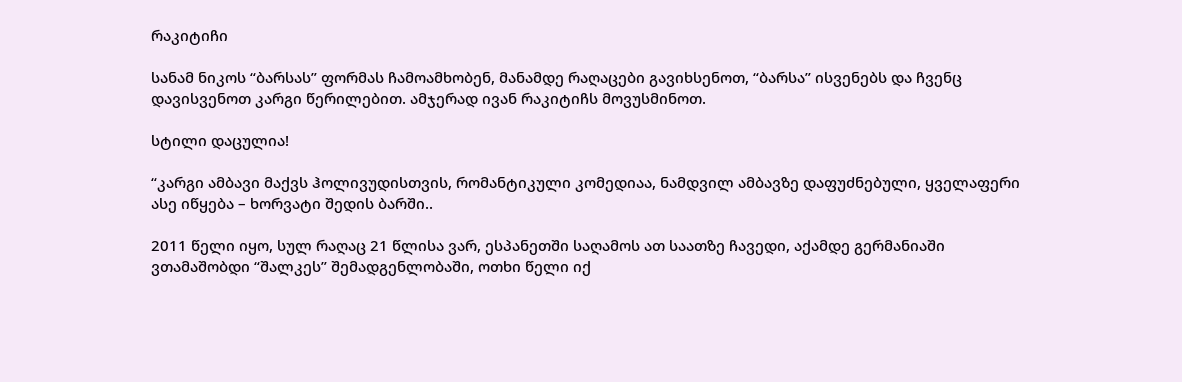რაკიტიჩი

სანამ ნიკოს “ბარსას” ფორმას ჩამოამხობენ, მანამდე რაღაცები გავიხსენოთ, “ბარსა” ისვენებს და ჩვენც დავისვენოთ კარგი წერილებით. ამჯერად ივან რაკიტიჩს მოვუსმინოთ.

სტილი დაცულია!

“კარგი ამბავი მაქვს ჰოლივუდისთვის, რომანტიკული კომედიაა, ნამდვილ ამბავზე დაფუძნებული, ყველაფერი ასე იწყება – ხორვატი შედის ბარში..

2011 წელი იყო, სულ რაღაც 21 წლისა ვარ, ესპანეთში საღამოს ათ საათზე ჩავედი, აქამდე გერმანიაში ვთამაშობდი “შალკეს” შემადგენლობაში, ოთხი წელი იქ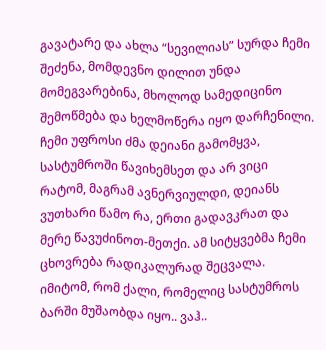გავატარე და ახლა “სევილიას” სურდა ჩემი შეძენა, მომდევნო დილით უნდა მომეგვარებინა, მხოლოდ სამედიცინო შემოწმება და ხელმოწერა იყო დარჩენილი. ჩემი უფროსი ძმა დეიანი გამომყვა, სასტუმროში წავიხემსეთ და არ ვიცი რატომ, მაგრამ ავნერვიულდი, დეიანს ვუთხარი წამო რა, ერთი გადავკრათ და მერე წავუძინოთ-მეთქი. ამ სიტყვებმა ჩემი ცხოვრება რადიკალურად შეცვალა. იმიტომ, რომ ქალი, რომელიც სასტუმროს ბარში მუშაობდა იყო.. ვაჰ..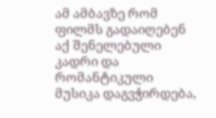ამ ამბავზე რომ ფილმს გადაიღებენ აქ შენელებული კადრი და რომანტიკული მუსიკა დაგვჭირდება,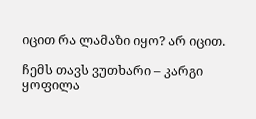იცით რა ლამაზი იყო? არ იცით.

ჩემს თავს ვუთხარი – კარგი ყოფილა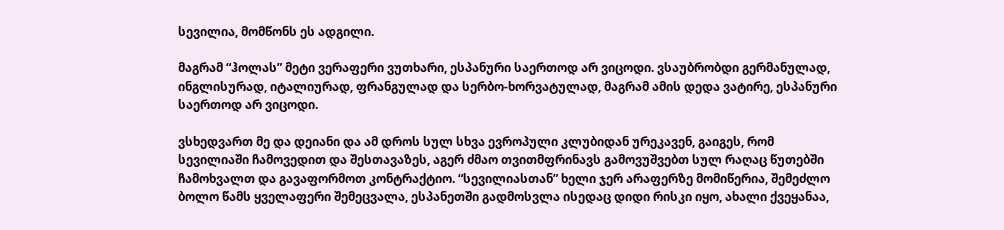სევილია, მომწონს ეს ადგილი.

მაგრამ “ჰოლას” მეტი ვერაფერი ვუთხარი, ესპანური საერთოდ არ ვიცოდი. ვსაუბრობდი გერმანულად, ინგლისურად, იტალიურად, ფრანგულად და სერბო-ხორვატულად, მაგრამ ამის დედა ვატირე, ესპანური საერთოდ არ ვიცოდი.

ვსხედვართ მე და დეიანი და ამ დროს სულ სხვა ევროპული კლუბიდან ურეკავენ, გაიგეს, რომ სევილიაში ჩამოვედით და შესთავაზეს, აგერ ძმაო თვითმფრინავს გამოვუშვებთ სულ რაღაც წუთებში ჩამოხვალთ და გავაფორმოთ კონტრაქტიო. “სევილიასთან” ხელი ჯერ არაფერზე მომიწერია, შემეძლო ბოლო წამს ყველაფერი შემეცვალა, ესპანეთში გადმოსვლა ისედაც დიდი რისკი იყო, ახალი ქვეყანაა,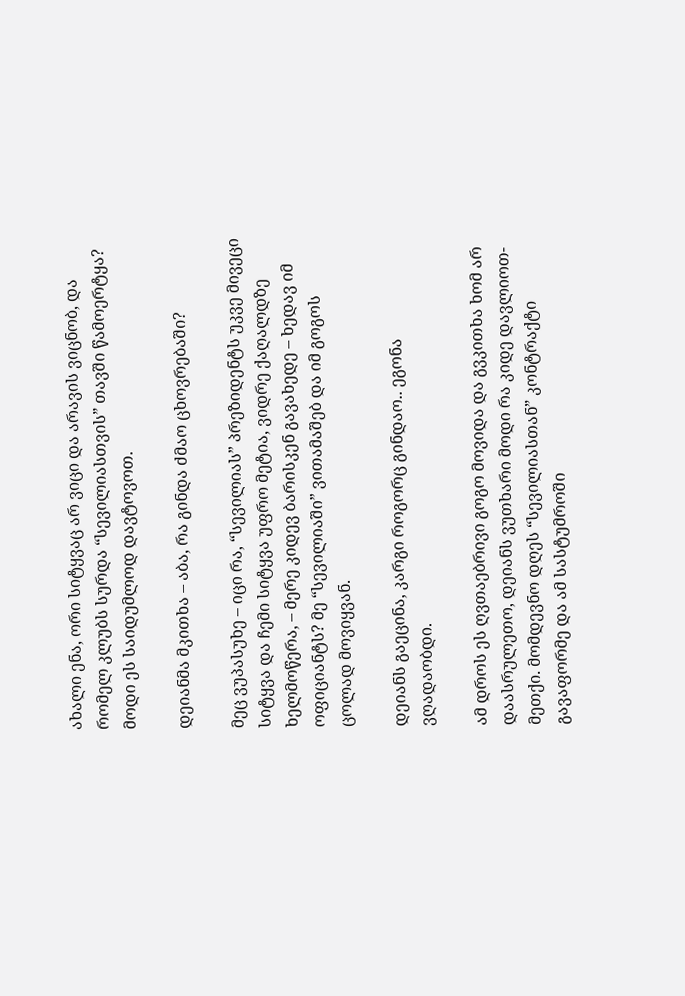ახალი ენა, ორი სიტყვაც არ ვიცი და არავის ვიცნობ, და რომელ კლუბს სურდა “სევილიასთვის” თავში წამოერტყა? მოდი ეს საიდუმლოდ დავტოვოთ.

დეიანმა მკითხა – აბა, რა გინდა ძმაო ცხოვრებაში?

მეც ვუპასუხე – იცი რა, “სევილიას” პრეზიდენტს უკვე მივეცი სიტყვა და ჩემი სიტყვა უფრო მეტია, ვიდრე ქაღალდზე ხელმოწერა, – მერე კიდევ ბარისკენ გავახედე – ხედავ იმ ოფიციანტს? მე “სევილიაში” ვითამაშებ და იმ გოგოს ცოლად მოვიყვან.

დეიანს გაეცინა, კარგი როგორც გინდაო.. ეგონა ვღადაობდი.

ამ დროს ეს ღვთაებრივი გოგო მოვიდა და გვკითხა ხომ არ დაასრულეთო, დეიანს ვუთხარი მოდი რა კიდე დავლიოთ-მეთქი. მომდევნო დღეს “სევილიასთან” კონტრაქტი გავაფორმე და ამ სასტუმროში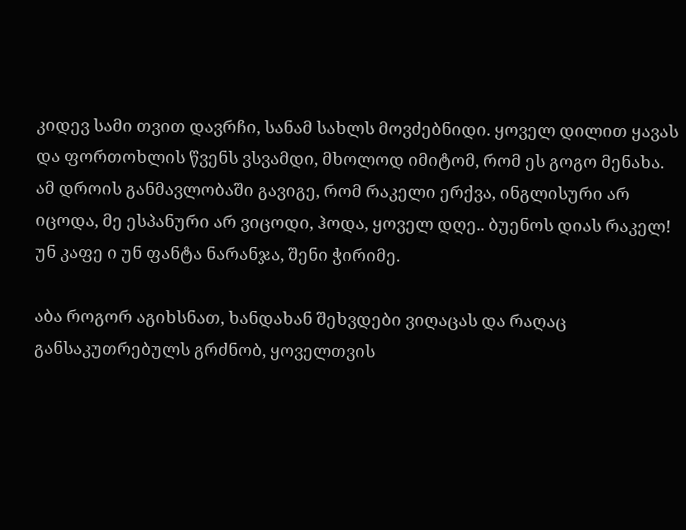კიდევ სამი თვით დავრჩი, სანამ სახლს მოვძებნიდი. ყოველ დილით ყავას და ფორთოხლის წვენს ვსვამდი, მხოლოდ იმიტომ, რომ ეს გოგო მენახა. ამ დროის განმავლობაში გავიგე, რომ რაკელი ერქვა, ინგლისური არ იცოდა, მე ესპანური არ ვიცოდი, ჰოდა, ყოველ დღე.. ბუენოს დიას რაკელ! უნ კაფე ი უნ ფანტა ნარანჯა, შენი ჭირიმე.

აბა როგორ აგიხსნათ, ხანდახან შეხვდები ვიღაცას და რაღაც განსაკუთრებულს გრძნობ, ყოველთვის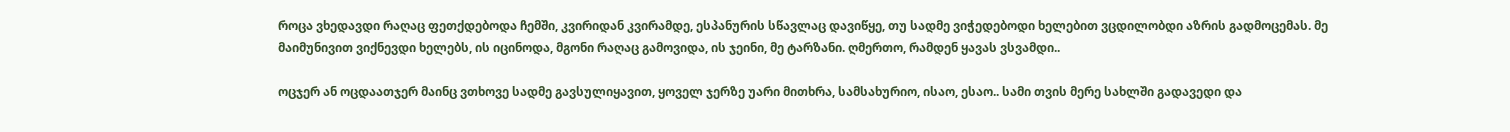როცა ვხედავდი რაღაც ფეთქდებოდა ჩემში, კვირიდან კვირამდე, ესპანურის სწავლაც დავიწყე, თუ სადმე ვიჭედებოდი ხელებით ვცდილობდი აზრის გადმოცემას. მე მაიმუნივით ვიქნევდი ხელებს, ის იცინოდა, მგონი რაღაც გამოვიდა, ის ჯეინი, მე ტარზანი. ღმერთო, რამდენ ყავას ვსვამდი..

ოცჯერ ან ოცდაათჯერ მაინც ვთხოვე სადმე გავსულიყავით, ყოველ ჯერზე უარი მითხრა, სამსახურიო, ისაო, ესაო.. სამი თვის მერე სახლში გადავედი და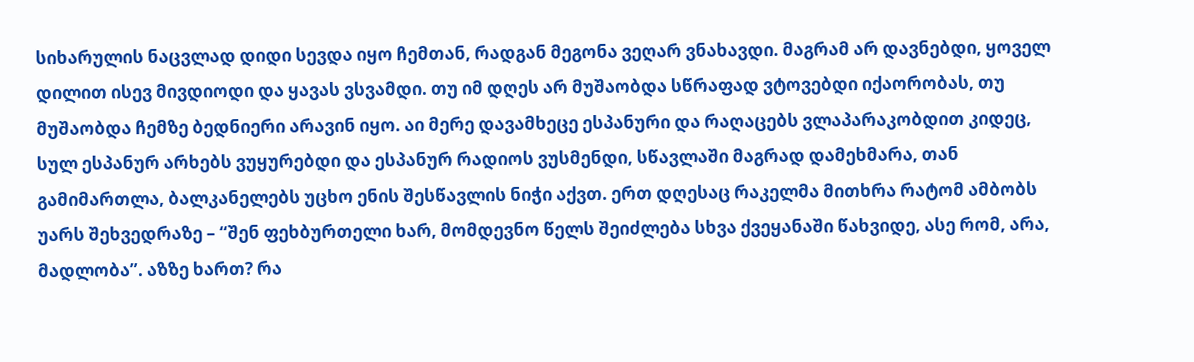სიხარულის ნაცვლად დიდი სევდა იყო ჩემთან, რადგან მეგონა ვეღარ ვნახავდი. მაგრამ არ დავნებდი, ყოველ დილით ისევ მივდიოდი და ყავას ვსვამდი. თუ იმ დღეს არ მუშაობდა სწრაფად ვტოვებდი იქაორობას, თუ მუშაობდა ჩემზე ბედნიერი არავინ იყო. აი მერე დავამხეცე ესპანური და რაღაცებს ვლაპარაკობდით კიდეც, სულ ესპანურ არხებს ვუყურებდი და ესპანურ რადიოს ვუსმენდი, სწავლაში მაგრად დამეხმარა, თან გამიმართლა, ბალკანელებს უცხო ენის შესწავლის ნიჭი აქვთ. ერთ დღესაც რაკელმა მითხრა რატომ ამბობს უარს შეხვედრაზე – “შენ ფეხბურთელი ხარ, მომდევნო წელს შეიძლება სხვა ქვეყანაში წახვიდე, ასე რომ, არა, მადლობა”. აზზე ხართ? რა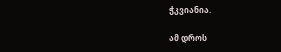ჭკვიანია.

ამ დროს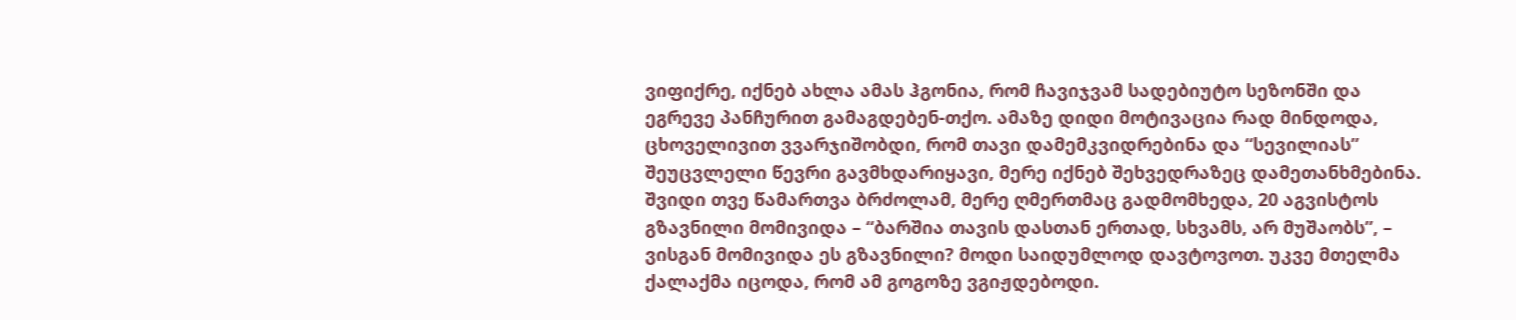ვიფიქრე, იქნებ ახლა ამას ჰგონია, რომ ჩავიჯვამ სადებიუტო სეზონში და ეგრევე პანჩურით გამაგდებენ-თქო. ამაზე დიდი მოტივაცია რად მინდოდა, ცხოველივით ვვარჯიშობდი, რომ თავი დამემკვიდრებინა და “სევილიას” შეუცვლელი წევრი გავმხდარიყავი, მერე იქნებ შეხვედრაზეც დამეთანხმებინა. შვიდი თვე წამართვა ბრძოლამ, მერე ღმერთმაც გადმომხედა, 20 აგვისტოს გზავნილი მომივიდა – “ბარშია თავის დასთან ერთად, სხვამს, არ მუშაობს”, – ვისგან მომივიდა ეს გზავნილი? მოდი საიდუმლოდ დავტოვოთ. უკვე მთელმა ქალაქმა იცოდა, რომ ამ გოგოზე ვგიჟდებოდი.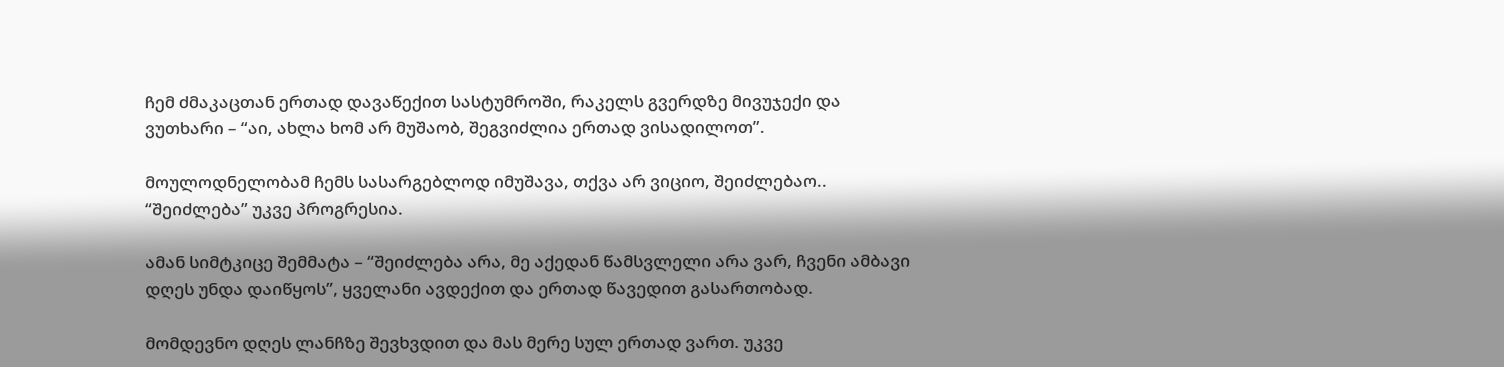ჩემ ძმაკაცთან ერთად დავაწექით სასტუმროში, რაკელს გვერდზე მივუჯექი და ვუთხარი – “აი, ახლა ხომ არ მუშაობ, შეგვიძლია ერთად ვისადილოთ”.

მოულოდნელობამ ჩემს სასარგებლოდ იმუშავა, თქვა არ ვიციო, შეიძლებაო.. “შეიძლება” უკვე პროგრესია.

ამან სიმტკიცე შემმატა – “შეიძლება არა, მე აქედან წამსვლელი არა ვარ, ჩვენი ამბავი დღეს უნდა დაიწყოს”, ყველანი ავდექით და ერთად წავედით გასართობად.

მომდევნო დღეს ლანჩზე შევხვდით და მას მერე სულ ერთად ვართ. უკვე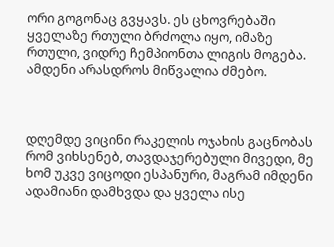ორი გოგონაც გვყავს. ეს ცხოვრებაში ყველაზე რთული ბრძოლა იყო, იმაზე რთული, ვიდრე ჩემპიონთა ლიგის მოგება. ამდენი არასდროს მიწვალია ძმებო.



დღემდე ვიცინი რაკელის ოჯახის გაცნობას რომ ვიხსენებ, თავდაჯერებული მივედი, მე ხომ უკვე ვიცოდი ესპანური, მაგრამ იმდენი ადამიანი დამხვდა და ყველა ისე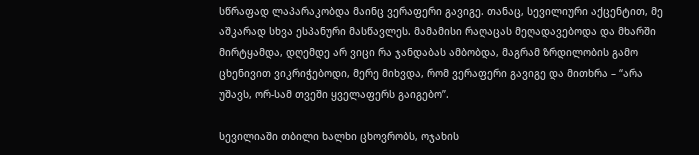სწრაფად ლაპარაკობდა მაინც ვერაფერი გავიგე. თანაც, სევილიური აქცენტით, მე აშკარად სხვა ესპანური მასწავლეს. მამამისი რაღაცას მეღადავებოდა და მხარში მირტყამდა, დღემდე არ ვიცი რა ჯანდაბას ამბობდა, მაგრამ ზრდილობის გამო ცხენივით ვიკრიჭებოდი, მერე მიხვდა, რომ ვერაფერი გავიგე და მითხრა – “არა უშავს, ორ-სამ თვეში ყველაფერს გაიგებო”.

სევილიაში თბილი ხალხი ცხოვრობს, ოჯახის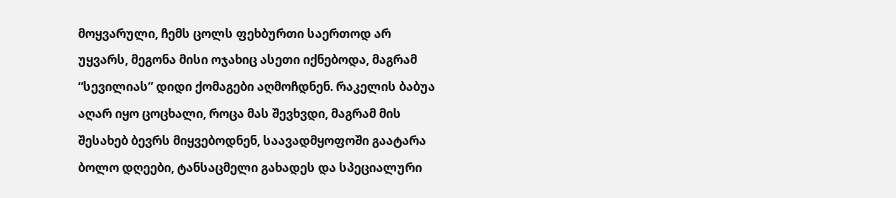მოყვარული, ჩემს ცოლს ფეხბურთი საერთოდ არ უყვარს, მეგონა მისი ოჯახიც ასეთი იქნებოდა, მაგრამ “სევილიას” დიდი ქომაგები აღმოჩდნენ. რაკელის ბაბუა აღარ იყო ცოცხალი, როცა მას შევხვდი, მაგრამ მის შესახებ ბევრს მიყვებოდნენ, საავადმყოფოში გაატარა ბოლო დღეები, ტანსაცმელი გახადეს და სპეციალური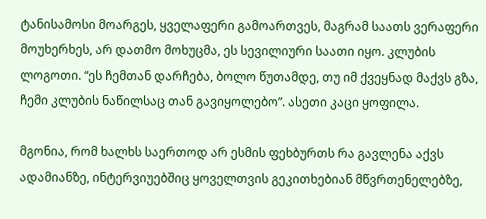ტანისამოსი მოარგეს, ყველაფერი გამოართვეს, მაგრამ საათს ვერაფერი მოუხერხეს, არ დათმო მოხუცმა, ეს სევილიური საათი იყო. კლუბის ლოგოთი. “ეს ჩემთან დარჩება, ბოლო წუთამდე, თუ იმ ქვეყნად მაქვს გზა, ჩემი კლუბის ნაწილსაც თან გავიყოლებო”. ასეთი კაცი ყოფილა.

მგონია, რომ ხალხს საერთოდ არ ესმის ფეხბურთს რა გავლენა აქვს ადამიანზე, ინტერვიუებშიც ყოველთვის გეკითხებიან მწვრთენელებზე,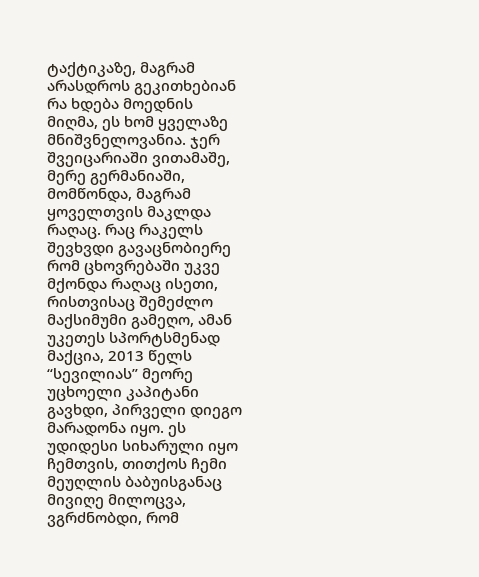ტაქტიკაზე, მაგრამ არასდროს გეკითხებიან რა ხდება მოედნის მიღმა, ეს ხომ ყველაზე მნიშვნელოვანია. ჯერ შვეიცარიაში ვითამაშე, მერე გერმანიაში, მომწონდა, მაგრამ ყოველთვის მაკლდა რაღაც. რაც რაკელს შევხვდი გავაცნობიერე რომ ცხოვრებაში უკვე მქონდა რაღაც ისეთი, რისთვისაც შემეძლო მაქსიმუმი გამეღო, ამან უკეთეს სპორტსმენად მაქცია, 2013 წელს “სევილიას” მეორე უცხოელი კაპიტანი გავხდი, პირველი დიეგო მარადონა იყო. ეს უდიდესი სიხარული იყო ჩემთვის, თითქოს ჩემი მეუღლის ბაბუისგანაც მივიღე მილოცვა, ვგრძნობდი, რომ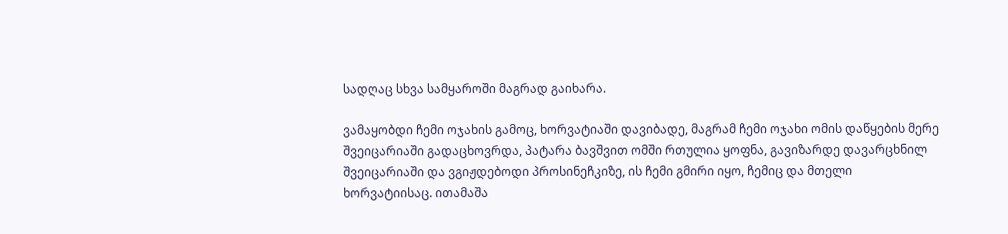სადღაც სხვა სამყაროში მაგრად გაიხარა.

ვამაყობდი ჩემი ოჯახის გამოც, ხორვატიაში დავიბადე, მაგრამ ჩემი ოჯახი ომის დაწყების მერე შვეიცარიაში გადაცხოვრდა, პატარა ბავშვით ომში რთულია ყოფნა, გავიზარდე დავარცხნილ შვეიცარიაში და ვგიჟდებოდი პროსინეჩკიზე, ის ჩემი გმირი იყო, ჩემიც და მთელი ხორვატიისაც. ითამაშა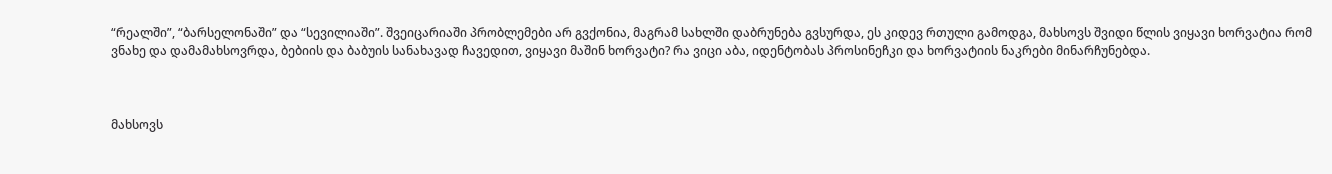“რეალში”, “ბარსელონაში” და “სევილიაში”. შვეიცარიაში პრობლემები არ გვქონია, მაგრამ სახლში დაბრუნება გვსურდა, ეს კიდევ რთული გამოდგა, მახსოვს შვიდი წლის ვიყავი ხორვატია რომ ვნახე და დამამახსოვრდა, ბებიის და ბაბუის სანახავად ჩავედით, ვიყავი მაშინ ხორვატი? რა ვიცი აბა, იდენტობას პროსინეჩკი და ხორვატიის ნაკრები მინარჩუნებდა.



მახსოვს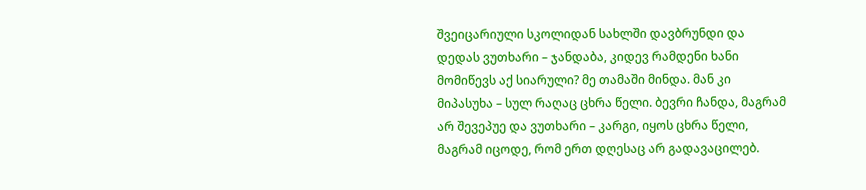შვეიცარიული სკოლიდან სახლში დავბრუნდი და დედას ვუთხარი – ჯანდაბა, კიდევ რამდენი ხანი მომიწევს აქ სიარული? მე თამაში მინდა. მან კი მიპასუხა – სულ რაღაც ცხრა წელი. ბევრი ჩანდა, მაგრამ არ შევეპუე და ვუთხარი – კარგი, იყოს ცხრა წელი, მაგრამ იცოდე, რომ ერთ დღესაც არ გადავაცილებ.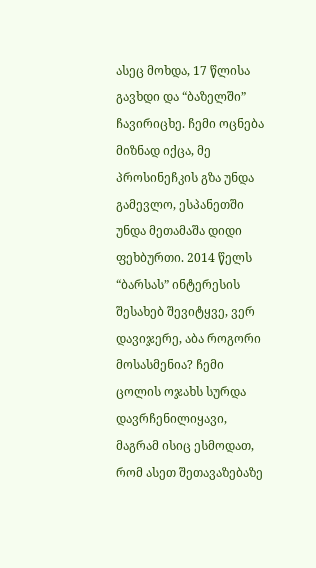ასეც მოხდა, 17 წლისა გავხდი და “ბაზელში” ჩავირიცხე. ჩემი ოცნება მიზნად იქცა, მე პროსინეჩკის გზა უნდა გამევლო, ესპანეთში უნდა მეთამაშა დიდი ფეხბურთი. 2014 წელს “ბარსას” ინტერესის შესახებ შევიტყვე, ვერ დავიჯერე, აბა როგორი მოსასმენია? ჩემი ცოლის ოჯახს სურდა დავრჩენილიყავი, მაგრამ ისიც ესმოდათ, რომ ასეთ შეთავაზებაზე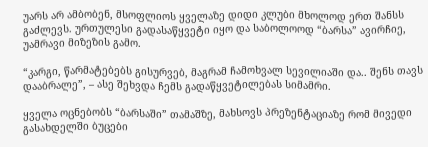უარს არ ამბობენ, მსოფლიოს ყველაზე დიდი კლუბი მხოლოდ ერთ შანსს გაძლევს. ურთულესი გადასაწყვეტი იყო და საბოლოოდ “ბარსა” ავირჩიე, უამრავი მიზეზის გამო.

“კარგი, წარმატებებს გისურვებ, მაგრამ ჩამოხვალ სევილიაში და.. შენს თავს დააბრალე”, – ასე შეხვდა ჩემს გადაწყვეტილებას სიმამრი.

ყველა ოცნებობს “ბარსაში” თამაშზე, მახსოვს პრეზენტაციაზე რომ მივედი გასახდელში ბუცები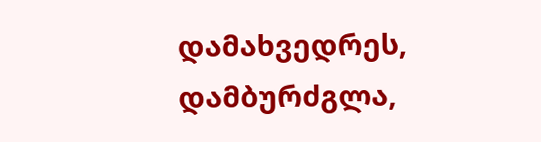დამახვედრეს, დამბურძგლა,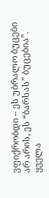ვფიქრობდი – ეს უბრალო ბუცები არ არის, ეს “ბარსას” ბუცებია”. ყველა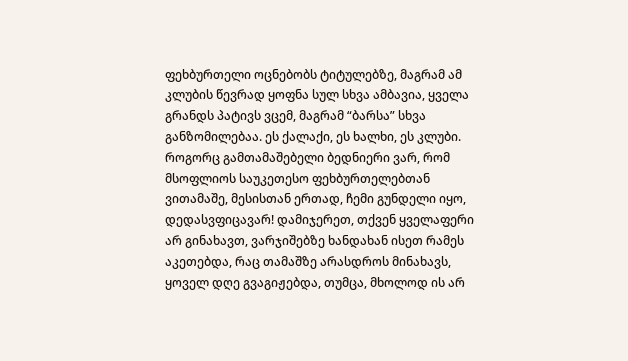ფეხბურთელი ოცნებობს ტიტულებზე, მაგრამ ამ კლუბის წევრად ყოფნა სულ სხვა ამბავია, ყველა გრანდს პატივს ვცემ, მაგრამ “ბარსა” სხვა განზომილებაა. ეს ქალაქი, ეს ხალხი, ეს კლუბი. როგორც გამთამაშებელი ბედნიერი ვარ, რომ მსოფლიოს საუკეთესო ფეხბურთელებთან ვითამაშე, მესისთან ერთად, ჩემი გუნდელი იყო, დედასვფიცავარ! დამიჯერეთ, თქვენ ყველაფერი არ გინახავთ, ვარჯიშებზე ხანდახან ისეთ რამეს აკეთებდა, რაც თამაშზე არასდროს მინახავს, ყოველ დღე გვაგიჟებდა, თუმცა, მხოლოდ ის არ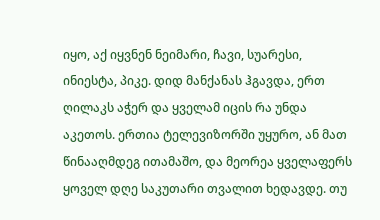იყო, აქ იყვნენ ნეიმარი, ჩავი, სუარესი, ინიესტა, პიკე. დიდ მანქანას ჰგავდა, ერთ ღილაკს აჭერ და ყველამ იცის რა უნდა აკეთოს. ერთია ტელევიზორში უყურო, ან მათ წინააღმდეგ ითამაშო, და მეორეა ყველაფერს ყოველ დღე საკუთარი თვალით ხედავდე. თუ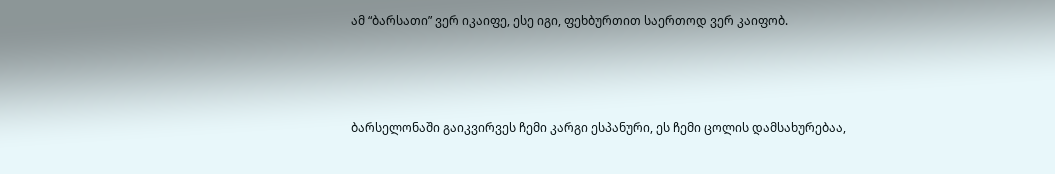ამ “ბარსათი” ვერ იკაიფე, ესე იგი, ფეხბურთით საერთოდ ვერ კაიფობ.



ბარსელონაში გაიკვირვეს ჩემი კარგი ესპანური, ეს ჩემი ცოლის დამსახურებაა,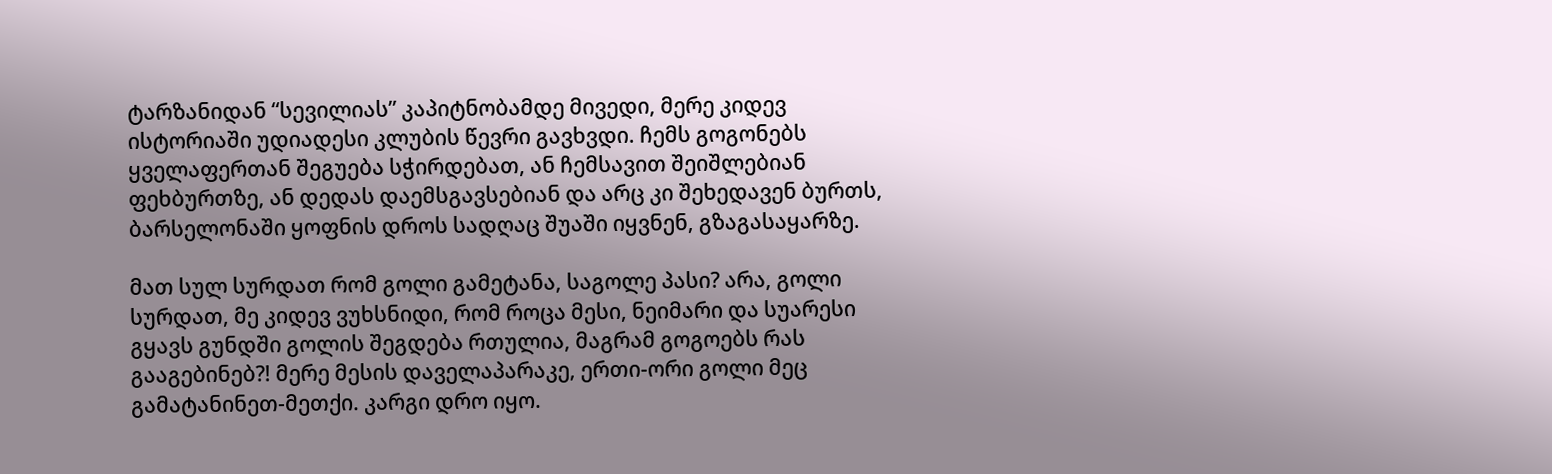ტარზანიდან “სევილიას” კაპიტნობამდე მივედი, მერე კიდევ ისტორიაში უდიადესი კლუბის წევრი გავხვდი. ჩემს გოგონებს ყველაფერთან შეგუება სჭირდებათ, ან ჩემსავით შეიშლებიან ფეხბურთზე, ან დედას დაემსგავსებიან და არც კი შეხედავენ ბურთს, ბარსელონაში ყოფნის დროს სადღაც შუაში იყვნენ, გზაგასაყარზე.

მათ სულ სურდათ რომ გოლი გამეტანა, საგოლე პასი? არა, გოლი სურდათ, მე კიდევ ვუხსნიდი, რომ როცა მესი, ნეიმარი და სუარესი გყავს გუნდში გოლის შეგდება რთულია, მაგრამ გოგოებს რას გააგებინებ?! მერე მესის დაველაპარაკე, ერთი-ორი გოლი მეც გამატანინეთ-მეთქი. კარგი დრო იყო.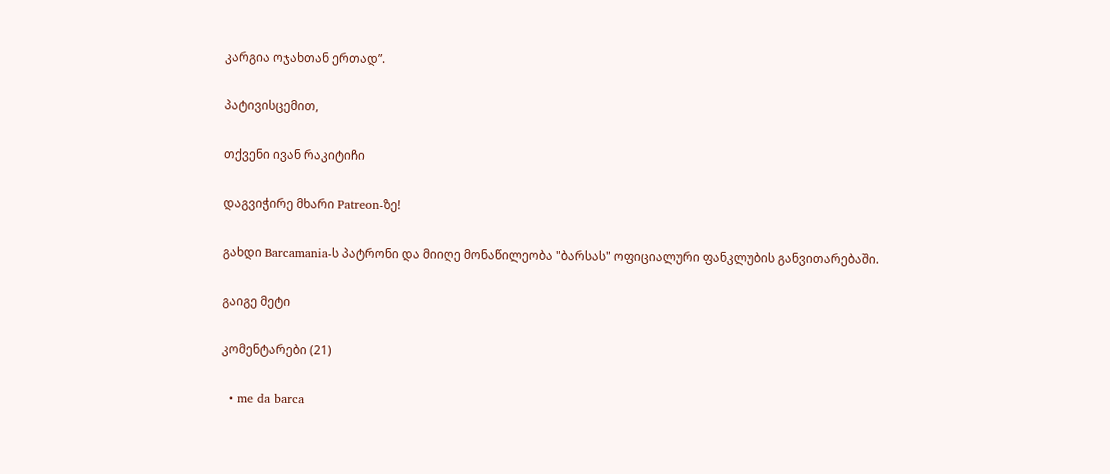კარგია ოჯახთან ერთად”.

პატივისცემით,

თქვენი ივან რაკიტიჩი

დაგვიჭირე მხარი Patreon-ზე!

გახდი Barcamania-ს პატრონი და მიიღე მონაწილეობა "ბარსას" ოფიციალური ფანკლუბის განვითარებაში.

გაიგე მეტი

კომენტარები (21)

  • me da barca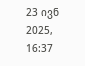23 ივნ 2025, 16:37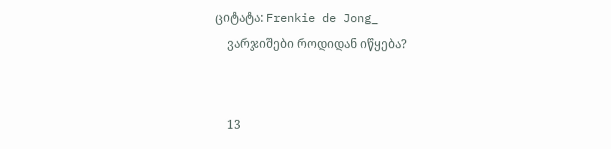ციტატა: Frenkie de Jong_
    ვარჯიშები როდიდან იწყება?


    13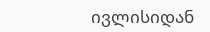ივლისიდან